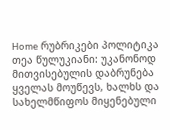Home რუბრიკები პოლიტიკა თეა წულუკიანი: უკანონოდ მითვისებულის დაბრუნება ყველას მოუწევს, ხალხს და სახელმწიფოს მიყენებული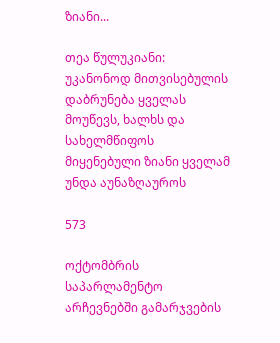ზიანი...

თეა წულუკიანი: უკანონოდ მითვისებულის დაბრუნება ყველას მოუწევს, ხალხს და სახელმწიფოს მიყენებული ზიანი ყველამ უნდა აუნაზღაუროს

573

ოქტომბრის საპარლამენტო არჩევნებში გამარჯვების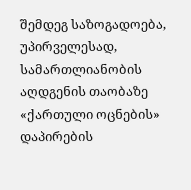შემდეგ საზოგადოება, უპირველესად, სამართლიანობის აღდგენის თაობაზე «ქართული ოცნების» დაპირების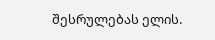შესრულებას ელის.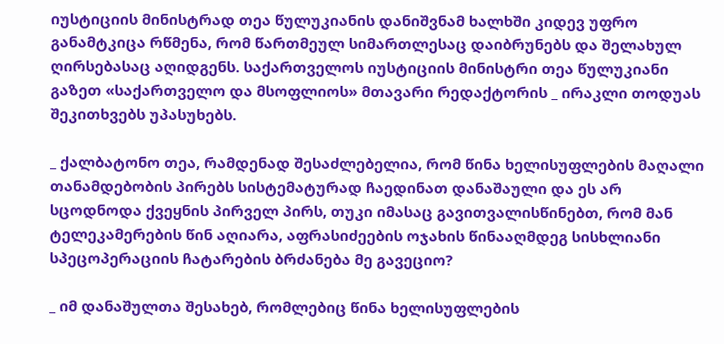იუსტიციის მინისტრად თეა წულუკიანის დანიშვნამ ხალხში კიდევ უფრო განამტკიცა რწმენა, რომ წართმეულ სიმართლესაც დაიბრუნებს და შელახულ ღირსებასაც აღიდგენს. საქართველოს იუსტიციის მინისტრი თეა წულუკიანი გაზეთ «საქართველო და მსოფლიოს» მთავარი რედაქტორის _ ირაკლი თოდუას შეკითხვებს უპასუხებს.

_ ქალბატონო თეა, რამდენად შესაძლებელია, რომ წინა ხელისუფლების მაღალი თანამდებობის პირებს სისტემატურად ჩაედინათ დანაშაული და ეს არ სცოდნოდა ქვეყნის პირველ პირს, თუკი იმასაც გავითვალისწინებთ, რომ მან ტელეკამერების წინ აღიარა, აფრასიძეების ოჯახის წინააღმდეგ სისხლიანი სპეცოპერაციის ჩატარების ბრძანება მე გავეციო?

_ იმ დანაშულთა შესახებ, რომლებიც წინა ხელისუფლების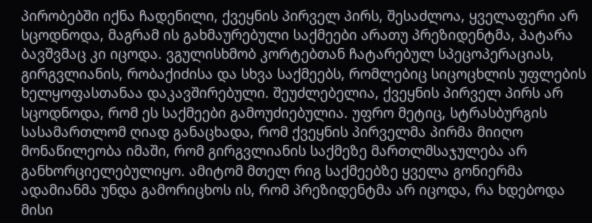პირობებში იქნა ჩადენილი, ქვეყნის პირველ პირს, შესაძლოა, ყველაფერი არ სცოდნოდა, მაგრამ ის გახმაურებული საქმეები არათუ პრეზიდენტმა, პატარა ბავშვმაც კი იცოდა. ვგულისხმობ კორტებთან ჩატარებულ სპეცოპერაციას, გირგვლიანის, რობაქიძისა და სხვა საქმეებს, რომლებიც სიცოცხლის უფლების ხელყოფასთანაა დაკავშირებული. შეუძლებელია, ქვეყნის პირველ პირს არ სცოდნოდა, რომ ეს საქმეები გამოუძიებულია. უფრო მეტიც, სტრასბურგის სასამართლომ ღიად განაცხადა, რომ ქვეყნის პირველმა პირმა მიიღო მონაწილეობა იმაში, რომ გირგვლიანის საქმეზე მართლმსაჯულება არ განხორციელებულიყო. ამიტომ მთელ რიგ საქმეებზე ყველა გონიერმა ადამიანმა უნდა გამორიცხოს ის, რომ პრეზიდენტმა არ იცოდა, რა ხდებოდა მისი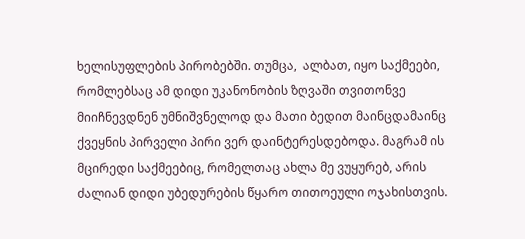ხელისუფლების პირობებში. თუმცა,  ალბათ, იყო საქმეები, რომლებსაც ამ დიდი უკანონობის ზღვაში თვითონვე მიიჩნევდნენ უმნიშვნელოდ და მათი ბედით მაინცდამაინც ქვეყნის პირველი პირი ვერ დაინტერესდებოდა. მაგრამ ის მცირედი საქმეებიც, რომელთაც ახლა მე ვუყურებ, არის ძალიან დიდი უბედურების წყარო თითოეული ოჯახისთვის.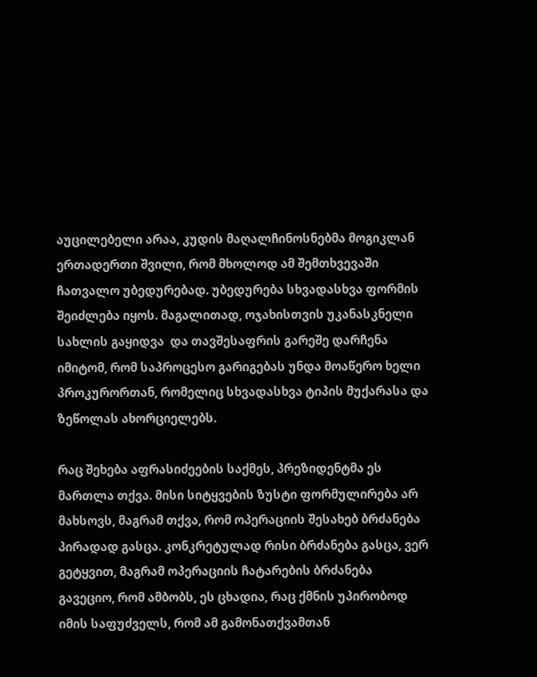აუცილებელი არაა, კუდის მაღალჩინოსნებმა მოგიკლან ერთადერთი შვილი, რომ მხოლოდ ამ შემთხვევაში ჩათვალო უბედურებად. უბედურება სხვადასხვა ფორმის შეიძლება იყოს. მაგალითად, ოჯახისთვის უკანასკნელი სახლის გაყიდვა  და თავშესაფრის გარეშე დარჩენა იმიტომ, რომ საპროცესო გარიგებას უნდა მოაწერო ხელი პროკურორთან, რომელიც სხვადასხვა ტიპის მუქარასა და ზეწოლას ახორციელებს.

რაც შეხება აფრასიძეების საქმეს, პრეზიდენტმა ეს მართლა თქვა. მისი სიტყვების ზუსტი ფორმულირება არ მახსოვს, მაგრამ თქვა, რომ ოპერაციის შესახებ ბრძანება პირადად გასცა. კონკრეტულად რისი ბრძანება გასცა, ვერ გეტყვით, მაგრამ ოპერაციის ჩატარების ბრძანება გავეციო, რომ ამბობს, ეს ცხადია, რაც ქმნის უპირობოდ იმის საფუძველს, რომ ამ გამონათქვამთან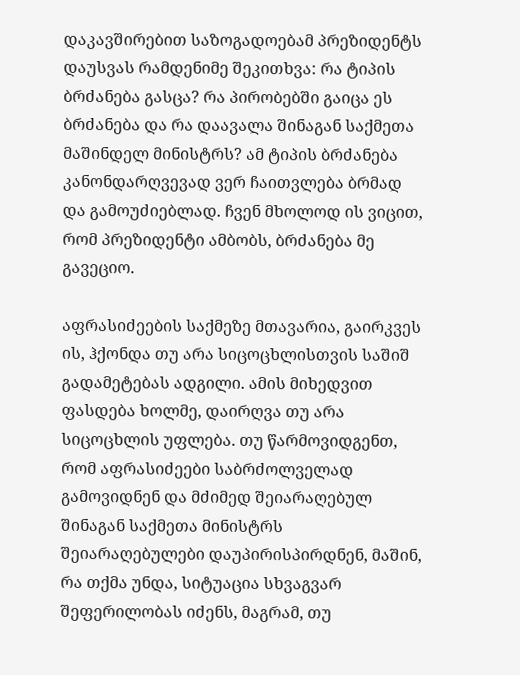დაკავშირებით საზოგადოებამ პრეზიდენტს დაუსვას რამდენიმე შეკითხვა: რა ტიპის ბრძანება გასცა? რა პირობებში გაიცა ეს ბრძანება და რა დაავალა შინაგან საქმეთა მაშინდელ მინისტრს? ამ ტიპის ბრძანება კანონდარღვევად ვერ ჩაითვლება ბრმად და გამოუძიებლად. ჩვენ მხოლოდ ის ვიცით, რომ პრეზიდენტი ამბობს, ბრძანება მე გავეციო.

აფრასიძეების საქმეზე მთავარია, გაირკვეს ის, ჰქონდა თუ არა სიცოცხლისთვის საშიშ გადამეტებას ადგილი. ამის მიხედვით ფასდება ხოლმე, დაირღვა თუ არა სიცოცხლის უფლება. თუ წარმოვიდგენთ, რომ აფრასიძეები საბრძოლველად გამოვიდნენ და მძიმედ შეიარაღებულ შინაგან საქმეთა მინისტრს შეიარაღებულები დაუპირისპირდნენ, მაშინ, რა თქმა უნდა, სიტუაცია სხვაგვარ შეფერილობას იძენს, მაგრამ, თუ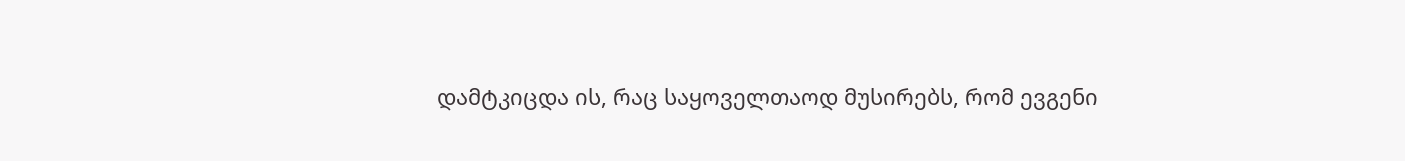დამტკიცდა ის, რაც საყოველთაოდ მუსირებს, რომ ევგენი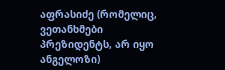აფრასიძე (რომელიც, ვეთანხმები პრეზიდენტს, არ იყო ანგელოზი)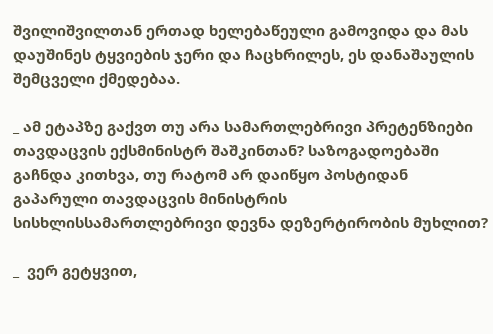შვილიშვილთან ერთად ხელებაწეული გამოვიდა და მას დაუშინეს ტყვიების ჯერი და ჩაცხრილეს, ეს დანაშაულის შემცველი ქმედებაა.

_ ამ ეტაპზე გაქვთ თუ არა სამართლებრივი პრეტენზიები თავდაცვის ექსმინისტრ შაშკინთან? საზოგადოებაში გაჩნდა კითხვა, თუ რატომ არ დაიწყო პოსტიდან გაპარული თავდაცვის მინისტრის სისხლისსამართლებრივი დევნა დეზერტირობის მუხლით?

_  ვერ გეტყვით,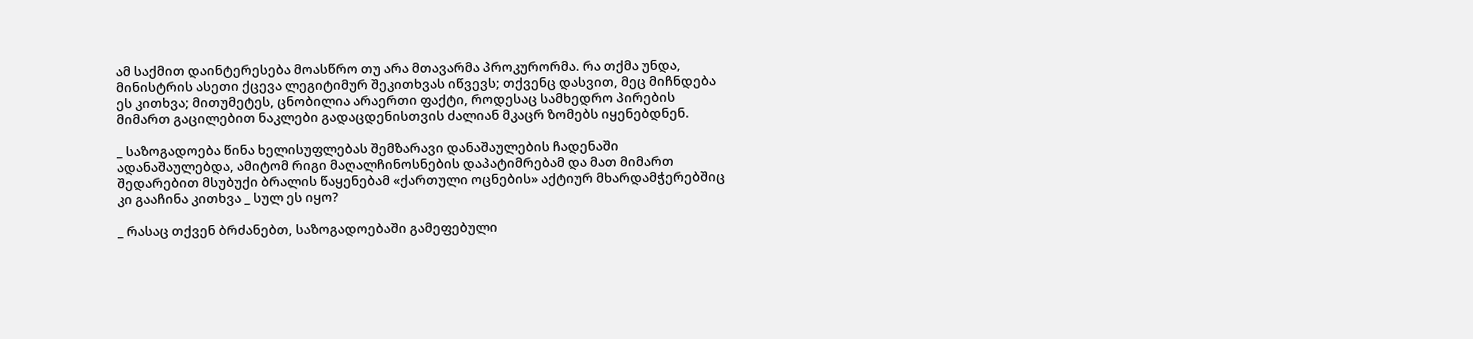ამ საქმით დაინტერესება მოასწრო თუ არა მთავარმა პროკურორმა. რა თქმა უნდა, მინისტრის ასეთი ქცევა ლეგიტიმურ შეკითხვას იწვევს; თქვენც დასვით, მეც მიჩნდება ეს კითხვა; მითუმეტეს, ცნობილია არაერთი ფაქტი, როდესაც სამხედრო პირების მიმართ გაცილებით ნაკლები გადაცდენისთვის ძალიან მკაცრ ზომებს იყენებდნენ.

_ საზოგადოება წინა ხელისუფლებას შემზარავი დანაშაულების ჩადენაში ადანაშაულებდა, ამიტომ რიგი მაღალჩინოსნების დაპატიმრებამ და მათ მიმართ შედარებით მსუბუქი ბრალის წაყენებამ «ქართული ოცნების» აქტიურ მხარდამჭერებშიც კი გააჩინა კითხვა _ სულ ეს იყო?

_ რასაც თქვენ ბრძანებთ, საზოგადოებაში გამეფებული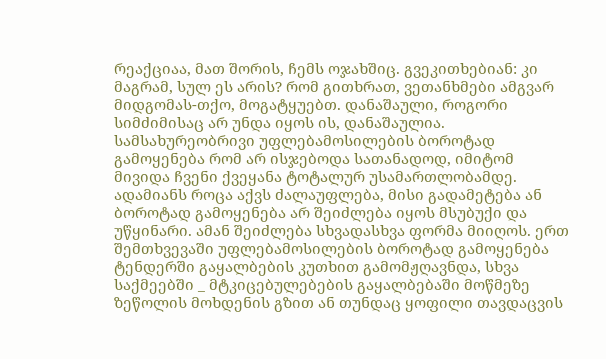რეაქციაა, მათ შორის, ჩემს ოჯახშიც. გვეკითხებიან: კი მაგრამ, სულ ეს არის? რომ გითხრათ, ვეთანხმები ამგვარ მიდგომას-თქო, მოგატყუებთ. დანაშაული, როგორი სიმძიმისაც არ უნდა იყოს ის, დანაშაულია. სამსახურეობრივი უფლებამოსილების ბოროტად გამოყენება რომ არ ისჯებოდა სათანადოდ, იმიტომ მივიდა ჩვენი ქვეყანა ტოტალურ უსამართლობამდე. ადამიანს როცა აქვს ძალაუფლება, მისი გადამეტება ან ბოროტად გამოყენება არ შეიძლება იყოს მსუბუქი და უწყინარი. ამან შეიძლება სხვადასხვა ფორმა მიიღოს. ერთ შემთხვევაში უფლებამოსილების ბოროტად გამოყენება ტენდერში გაყალბების კუთხით გამომჟღავნდა, სხვა საქმეებში _ მტკიცებულებების გაყალბებაში მოწმეზე ზეწოლის მოხდენის გზით ან თუნდაც ყოფილი თავდაცვის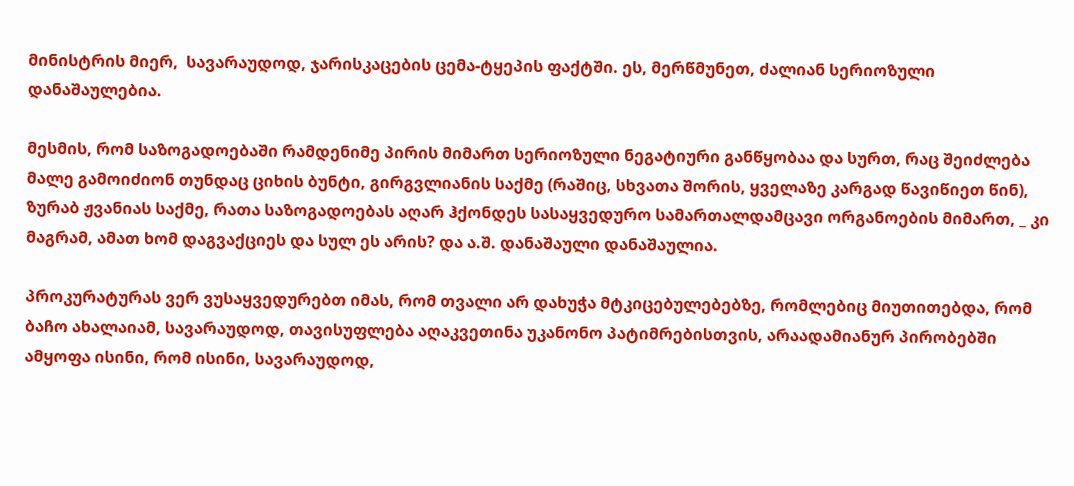მინისტრის მიერ,  სავარაუდოდ, ჯარისკაცების ცემა-ტყეპის ფაქტში. ეს, მერწმუნეთ, ძალიან სერიოზული დანაშაულებია.

მესმის, რომ საზოგადოებაში რამდენიმე პირის მიმართ სერიოზული ნეგატიური განწყობაა და სურთ, რაც შეიძლება მალე გამოიძიონ თუნდაც ციხის ბუნტი, გირგვლიანის საქმე (რაშიც, სხვათა შორის, ყველაზე კარგად წავიწიეთ წინ), ზურაბ ჟვანიას საქმე, რათა საზოგადოებას აღარ ჰქონდეს სასაყვედურო სამართალდამცავი ორგანოების მიმართ, _ კი მაგრამ, ამათ ხომ დაგვაქციეს და სულ ეს არის? და ა.შ. დანაშაული დანაშაულია.

პროკურატურას ვერ ვუსაყვედურებთ იმას, რომ თვალი არ დახუჭა მტკიცებულებებზე, რომლებიც მიუთითებდა, რომ ბაჩო ახალაიამ, სავარაუდოდ, თავისუფლება აღაკვეთინა უკანონო პატიმრებისთვის, არაადამიანურ პირობებში ამყოფა ისინი, რომ ისინი, სავარაუდოდ,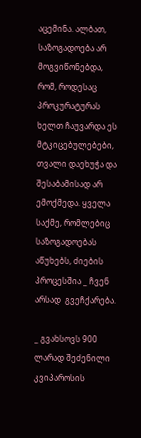აცემინა. ალბათ, საზოგადოება არ მოგვიწონებდა, რომ, როდესაც პროკურატურას ხელთ ჩაუვარდა ეს მტკიცებულებები, თვალი დაეხუჭა და შესაბამისად არ ემოქმედა. ყველა საქმე, რომლებიც საზოგადოებას აწუხებს, ძიების პროცესშია _ ჩვენ არსად  გვეჩქარება.

_ გვახსოვს 900 ლარად შეძენილი კვიპაროსის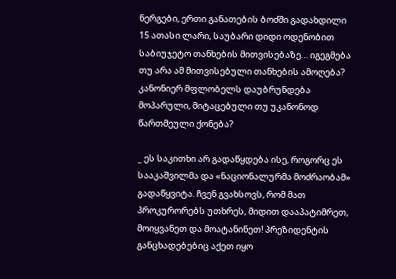ნერგები, ერთი განათების ბოძში გადახდილი 15 ათასი ლარი, საუბარი დიდი ოდენობით საბიუჯეტო თანხების მითვისებაზე… იგეგმება თუ არა ამ მითვისებული თანხების ამოღება? კანონიერ მფლობელს დაუბრუნდება მოპარული, მიტაცებული თუ უკანონოდ წართმეული ქონება?

_ ეს საკითხი არ გადაწყდება ისე, როგორც ეს სააკაშვილმა და «ნაციონალურმა მოძრაობამ» გადაწყვიტა. ჩვენ გვახსოვს, რომ მათ პროკურორებს უთხრეს, მიდით დააპატიმრეთ, მოიყვანეთ და მოატანინეთ! პრეზიდენტის განცხადებებიც აქეთ იყო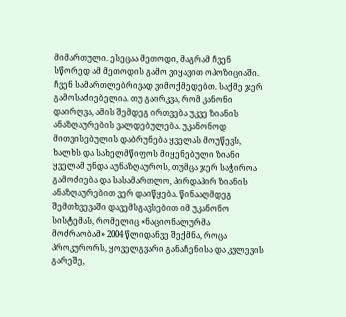მიმართული. ესეცაა მეთოდი, მაგრამ ჩვენ სწორედ ამ მეთოდის გამო ვიყავით ოპოზიციაში. ჩვენ სამართლებრივად ვიმოქმედებთ. საქმე ჯერ გამოსაძიებელია. თუ გაირკვა, რომ კანონი დაირღვა, ამის შემდეგ ირთვება უკვე ზიანის ანაზღაურების ვალდებულება. უკანონოდ მითვისებულის დაბრუნება ყველას მოუწევს, ხალხს და სახელმწიფოს მიყენებული ზიანი ყველამ უნდა აუნაზღაუროს, თუმცა ჯერ საჭიროა გამოძიება და სასამართლო, პირდაპირ ზიანის ანაზღაურებით ვერ დაიწყება. წინააღმდეგ შემთხვევაში დავემსგავსებით იმ უკანონო სისტემას, რომელიც «ნაციონალურმა მოძრაობამ» 2004 წლიდანვე შექმნა, როცა პროკურორს, ყოველგვარი განაჩენისა და კვლევის გარეშე,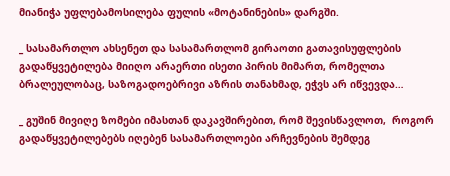მიანიჭა უფლებამოსილება ფულის «მოტანინების» დარგში.

_ სასამართლო ახსენეთ და სასამართლომ გირაოთი გათავისუფლების გადაწყვეტილება მიიღო არაერთი ისეთი პირის მიმართ, რომელთა ბრალეულობაც, საზოგადოებრივი აზრის თანახმად, ეჭვს არ იწვევდა…

_ გუშინ მივიღე ზომები იმასთან დაკავშირებით, რომ შევისწავლოთ,  როგორ გადაწყვეტილებებს იღებენ სასამართლოები არჩევნების შემდეგ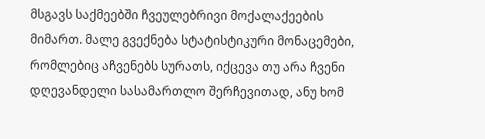მსგავს საქმეებში ჩვეულებრივი მოქალაქეების მიმართ. მალე გვექნება სტატისტიკური მონაცემები, რომლებიც აჩვენებს სურათს, იქცევა თუ არა ჩვენი დღევანდელი სასამართლო შერჩევითად, ანუ ხომ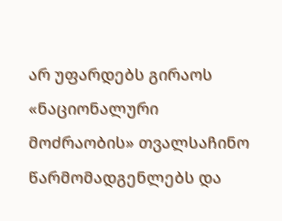არ უფარდებს გირაოს «ნაციონალური მოძრაობის» თვალსაჩინო წარმომადგენლებს და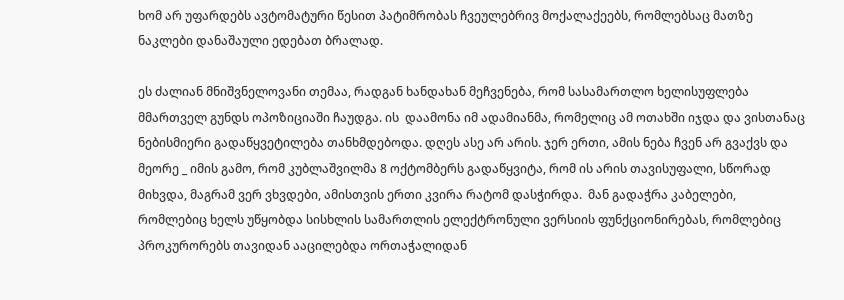ხომ არ უფარდებს ავტომატური წესით პატიმრობას ჩვეულებრივ მოქალაქეებს, რომლებსაც მათზე ნაკლები დანაშაული ედებათ ბრალად.

ეს ძალიან მნიშვნელოვანი თემაა, რადგან ხანდახან მეჩვენება, რომ სასამართლო ხელისუფლება მმართველ გუნდს ოპოზიციაში ჩაუდგა. ის  დაამონა იმ ადამიანმა, რომელიც ამ ოთახში იჯდა და ვისთანაც ნებისმიერი გადაწყვეტილება თანხმდებოდა. დღეს ასე არ არის. ჯერ ერთი, ამის ნება ჩვენ არ გვაქვს და მეორე _ იმის გამო, რომ კუბლაშვილმა 8 ოქტომბერს გადაწყვიტა, რომ ის არის თავისუფალი, სწორად მიხვდა, მაგრამ ვერ ვხვდები, ამისთვის ერთი კვირა რატომ დასჭირდა.  მან გადაჭრა კაბელები, რომლებიც ხელს უწყობდა სისხლის სამართლის ელექტრონული ვერსიის ფუნქციონირებას, რომლებიც პროკურორებს თავიდან ააცილებდა ორთაჭალიდან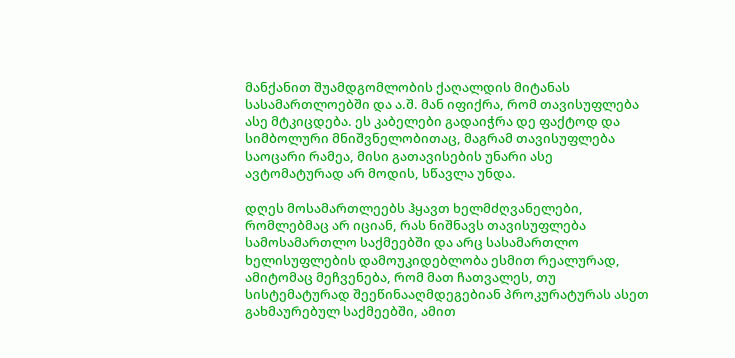მანქანით შუამდგომლობის ქაღალდის მიტანას სასამართლოებში და ა.შ. მან იფიქრა, რომ თავისუფლება ასე მტკიცდება. ეს კაბელები გადაიჭრა დე ფაქტოდ და სიმბოლური მნიშვნელობითაც, მაგრამ თავისუფლება საოცარი რამეა, მისი გათავისების უნარი ასე ავტომატურად არ მოდის, სწავლა უნდა.

დღეს მოსამართლეებს ჰყავთ ხელმძღვანელები, რომლებმაც არ იციან, რას ნიშნავს თავისუფლება სამოსამართლო საქმეებში და არც სასამართლო ხელისუფლების დამოუკიდებლობა ესმით რეალურად, ამიტომაც მეჩვენება, რომ მათ ჩათვალეს, თუ სისტემატურად შეეწინააღმდეგებიან პროკურატურას ასეთ გახმაურებულ საქმეებში, ამით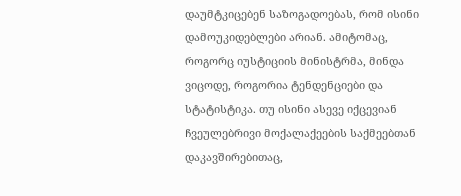დაუმტკიცებენ საზოგადოებას, რომ ისინი დამოუკიდებლები არიან. ამიტომაც, როგორც იუსტიციის მინისტრმა, მინდა ვიცოდე, როგორია ტენდენციები და სტატისტიკა. თუ ისინი ასევე იქცევიან ჩვეულებრივი მოქალაქეების საქმეებთან დაკავშირებითაც,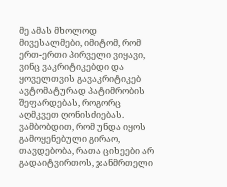მე ამას მხოლოდ მივესალმები, იმიტომ, რომ ერთ-ერთი პირველი ვიყავი, ვინც ვაკრიტიკებდი და ყოველთვის გავაკრიტიკებ ავტომატურად პატიმრობის შეფარდებას, როგორც აღმკვეთ ღონისძიებას. ვამბობდით, რომ უნდა იყოს გამოყენებული გირაო, თავდებობა, რათა ციხეები არ გადაიტვირთოს, ჯანმრთელი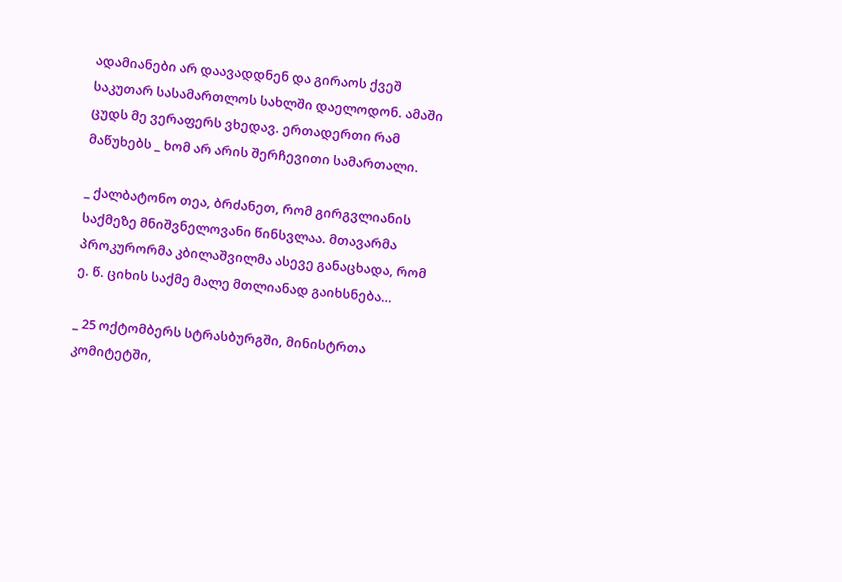ადამიანები არ დაავადდნენ და გირაოს ქვეშ საკუთარ სასამართლოს სახლში დაელოდონ. ამაში ცუდს მე ვერაფერს ვხედავ. ერთადერთი რამ მაწუხებს _ ხომ არ არის შერჩევითი სამართალი.

_ ქალბატონო თეა, ბრძანეთ, რომ გირგვლიანის საქმეზე მნიშვნელოვანი წინსვლაა. მთავარმა პროკურორმა კბილაშვილმა ასევე განაცხადა, რომ ე. წ. ციხის საქმე მალე მთლიანად გაიხსნება…

_ 25 ოქტომბერს სტრასბურგში, მინისტრთა კომიტეტში,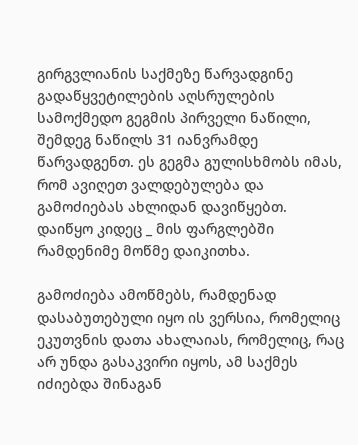გირგვლიანის საქმეზე წარვადგინე გადაწყვეტილების აღსრულების სამოქმედო გეგმის პირველი ნაწილი, შემდეგ ნაწილს 31 იანვრამდე წარვადგენთ. ეს გეგმა გულისხმობს იმას, რომ ავიღეთ ვალდებულება და გამოძიებას ახლიდან დავიწყებთ. დაიწყო კიდეც _ მის ფარგლებში რამდენიმე მოწმე დაიკითხა.

გამოძიება ამოწმებს, რამდენად დასაბუთებული იყო ის ვერსია, რომელიც ეკუთვნის დათა ახალაიას, რომელიც, რაც არ უნდა გასაკვირი იყოს, ამ საქმეს იძიებდა შინაგან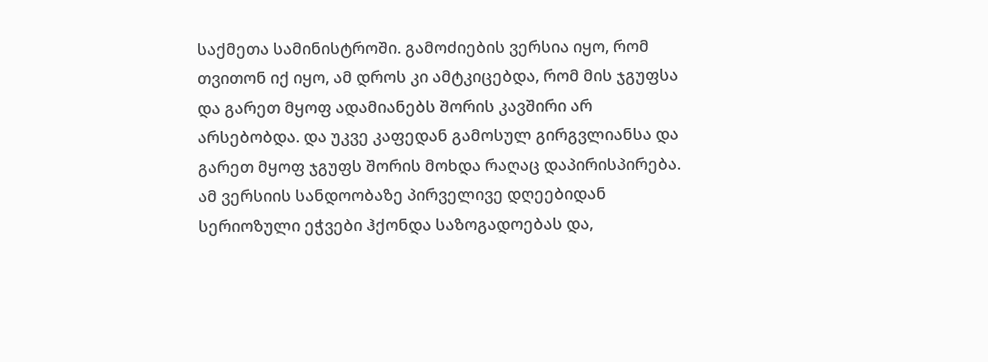საქმეთა სამინისტროში. გამოძიების ვერსია იყო, რომ თვითონ იქ იყო, ამ დროს კი ამტკიცებდა, რომ მის ჯგუფსა და გარეთ მყოფ ადამიანებს შორის კავშირი არ არსებობდა. და უკვე კაფედან გამოსულ გირგვლიანსა და გარეთ მყოფ ჯგუფს შორის მოხდა რაღაც დაპირისპირება. ამ ვერსიის სანდოობაზე პირველივე დღეებიდან სერიოზული ეჭვები ჰქონდა საზოგადოებას და,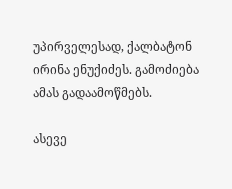უპირველესად, ქალბატონ ირინა ენუქიძეს. გამოძიება ამას გადაამოწმებს.

ასევე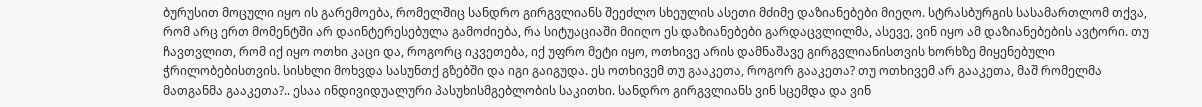ბურუსით მოცული იყო ის გარემოება, რომელშიც სანდრო გირგვლიანს შეეძლო სხეულის ასეთი მძიმე დაზიანებები მიეღო. სტრასბურგის სასამართლომ თქვა, რომ არც ერთ მომენტში არ დაინტერესებულა გამოძიება, რა სიტუაციაში მიიღო ეს დაზიანებები გარდაცვლილმა, ასევე, ვინ იყო ამ დაზიანებების ავტორი. თუ ჩავთვლით, რომ იქ იყო ოთხი კაცი და, როგორც იკვეთება, იქ უფრო მეტი იყო, ოთხივე არის დამნაშავე გირგვლიანისთვის ხორხზე მიყენებული ჭრილობებისთვის. სისხლი მოხვდა სასუნთქ გზებში და იგი გაიგუდა. ეს ოთხივემ თუ გააკეთა, როგორ გააკეთა? თუ ოთხივემ არ გააკეთა, მაშ რომელმა მათგანმა გააკეთა?.. ესაა ინდივიდუალური პასუხისმგებლობის საკითხი. სანდრო გირგვლიანს ვინ სცემდა და ვინ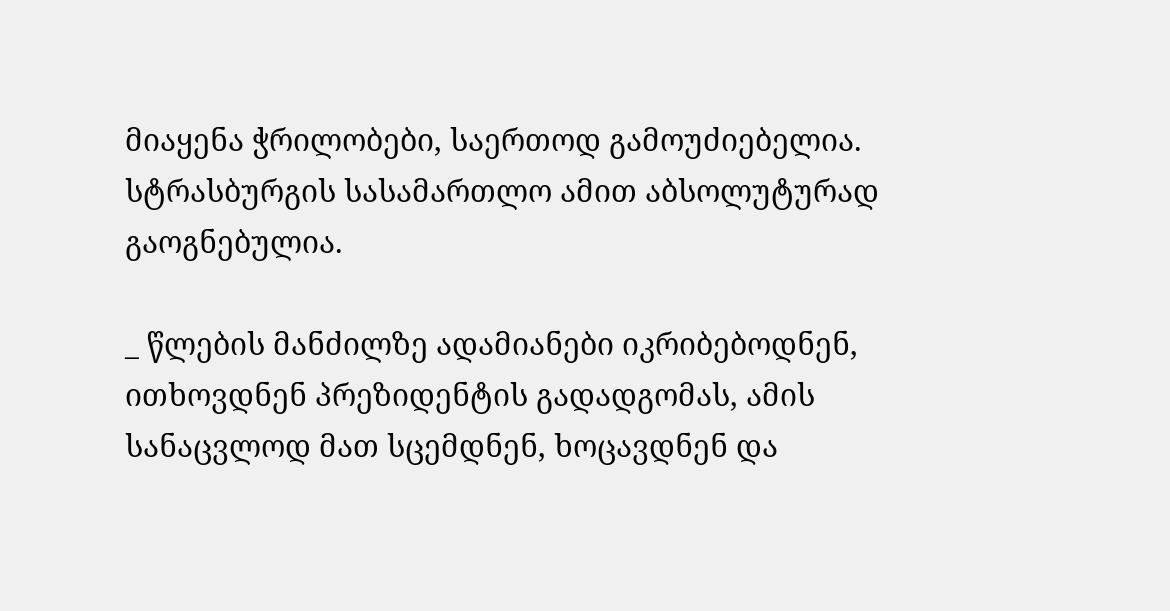მიაყენა ჭრილობები, საერთოდ გამოუძიებელია. სტრასბურგის სასამართლო ამით აბსოლუტურად გაოგნებულია.

_ წლების მანძილზე ადამიანები იკრიბებოდნენ, ითხოვდნენ პრეზიდენტის გადადგომას, ამის სანაცვლოდ მათ სცემდნენ, ხოცავდნენ და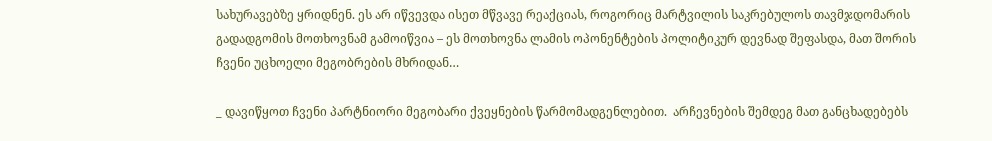სახურავებზე ყრიდნენ. ეს არ იწვევდა ისეთ მწვავე რეაქციას, როგორიც მარტვილის საკრებულოს თავმჯდომარის გადადგომის მოთხოვნამ გამოიწვია – ეს მოთხოვნა ლამის ოპონენტების პოლიტიკურ დევნად შეფასდა, მათ შორის ჩვენი უცხოელი მეგობრების მხრიდან…

_ დავიწყოთ ჩვენი პარტნიორი მეგობარი ქვეყნების წარმომადგენლებით.  არჩევნების შემდეგ მათ განცხადებებს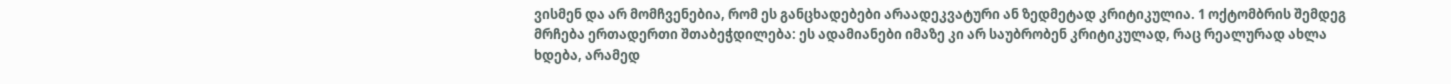ვისმენ და არ მომჩვენებია, რომ ეს განცხადებები არაადეკვატური ან ზედმეტად კრიტიკულია. 1 ოქტომბრის შემდეგ მრჩება ერთადერთი შთაბეჭდილება: ეს ადამიანები იმაზე კი არ საუბრობენ კრიტიკულად, რაც რეალურად ახლა ხდება, არამედ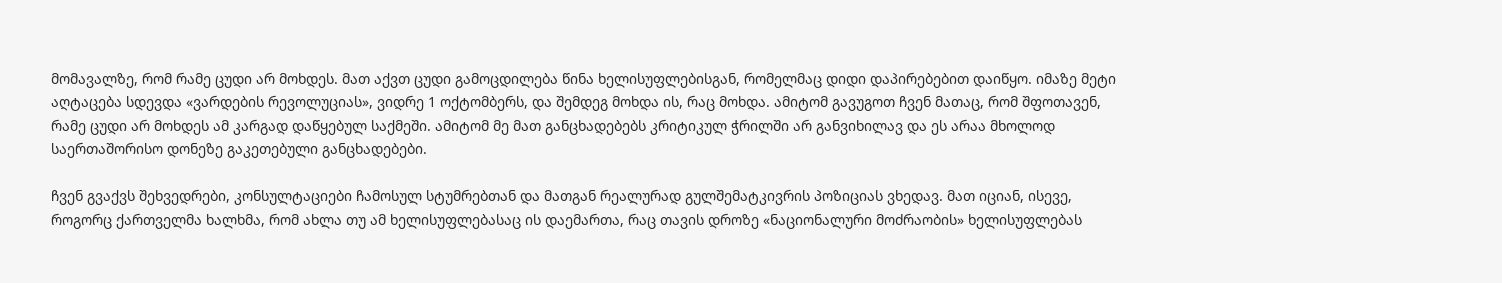მომავალზე, რომ რამე ცუდი არ მოხდეს. მათ აქვთ ცუდი გამოცდილება წინა ხელისუფლებისგან, რომელმაც დიდი დაპირებებით დაიწყო. იმაზე მეტი აღტაცება სდევდა «ვარდების რევოლუციას», ვიდრე 1 ოქტომბერს, და შემდეგ მოხდა ის, რაც მოხდა. ამიტომ გავუგოთ ჩვენ მათაც, რომ შფოთავენ, რამე ცუდი არ მოხდეს ამ კარგად დაწყებულ საქმეში. ამიტომ მე მათ განცხადებებს კრიტიკულ ჭრილში არ განვიხილავ და ეს არაა მხოლოდ საერთაშორისო დონეზე გაკეთებული განცხადებები.

ჩვენ გვაქვს შეხვედრები, კონსულტაციები ჩამოსულ სტუმრებთან და მათგან რეალურად გულშემატკივრის პოზიციას ვხედავ. მათ იციან, ისევე, როგორც ქართველმა ხალხმა, რომ ახლა თუ ამ ხელისუფლებასაც ის დაემართა, რაც თავის დროზე «ნაციონალური მოძრაობის» ხელისუფლებას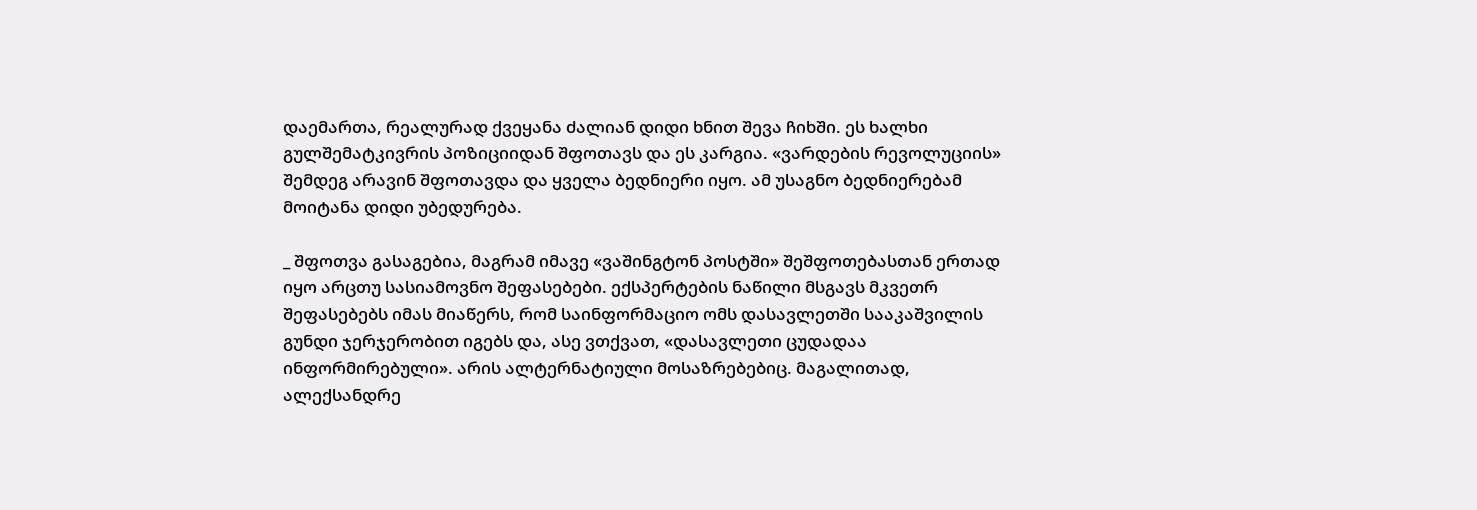დაემართა, რეალურად ქვეყანა ძალიან დიდი ხნით შევა ჩიხში. ეს ხალხი გულშემატკივრის პოზიციიდან შფოთავს და ეს კარგია. «ვარდების რევოლუციის» შემდეგ არავინ შფოთავდა და ყველა ბედნიერი იყო. ამ უსაგნო ბედნიერებამ მოიტანა დიდი უბედურება.

_ შფოთვა გასაგებია, მაგრამ იმავე «ვაშინგტონ პოსტში» შეშფოთებასთან ერთად იყო არცთუ სასიამოვნო შეფასებები. ექსპერტების ნაწილი მსგავს მკვეთრ შეფასებებს იმას მიაწერს, რომ საინფორმაციო ომს დასავლეთში სააკაშვილის გუნდი ჯერჯერობით იგებს და, ასე ვთქვათ, «დასავლეთი ცუდადაა ინფორმირებული». არის ალტერნატიული მოსაზრებებიც. მაგალითად, ალექსანდრე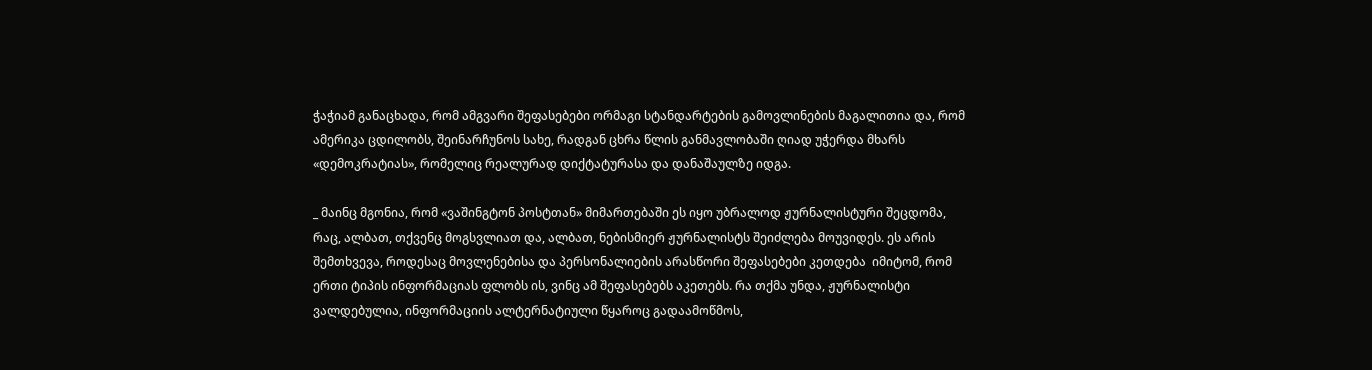ჭაჭიამ განაცხადა, რომ ამგვარი შეფასებები ორმაგი სტანდარტების გამოვლინების მაგალითია და, რომ ამერიკა ცდილობს, შეინარჩუნოს სახე, რადგან ცხრა წლის განმავლობაში ღიად უჭერდა მხარს «დემოკრატიას», რომელიც რეალურად დიქტატურასა და დანაშაულზე იდგა.

_ მაინც მგონია, რომ «ვაშინგტონ პოსტთან» მიმართებაში ეს იყო უბრალოდ ჟურნალისტური შეცდომა, რაც, ალბათ, თქვენც მოგსვლიათ და, ალბათ, ნებისმიერ ჟურნალისტს შეიძლება მოუვიდეს. ეს არის შემთხვევა, როდესაც მოვლენებისა და პერსონალიების არასწორი შეფასებები კეთდება  იმიტომ, რომ ერთი ტიპის ინფორმაციას ფლობს ის, ვინც ამ შეფასებებს აკეთებს. რა თქმა უნდა, ჟურნალისტი ვალდებულია, ინფორმაციის ალტერნატიული წყაროც გადაამოწმოს,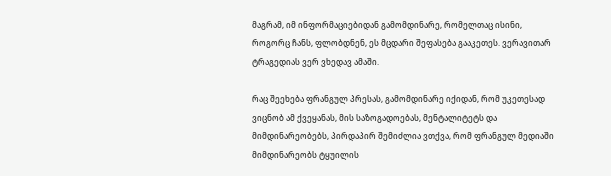მაგრამ, იმ ინფორმაციებიდან გამომდინარე, რომელთაც ისინი, როგორც ჩანს, ფლობდნენ, ეს მცდარი შეფასება გააკეთეს. ვერავითარ ტრაგედიას ვერ ვხედავ ამაში.

რაც შეეხება ფრანგულ პრესას, გამომდინარე იქიდან, რომ უკეთესად ვიცნობ ამ ქვეყანას, მის საზოგადოებას, მენტალიტეტს და მიმდინარეობებს, პირდაპირ შემიძლია ვთქვა, რომ ფრანგულ მედიაში მიმდინარეობს ტყუილის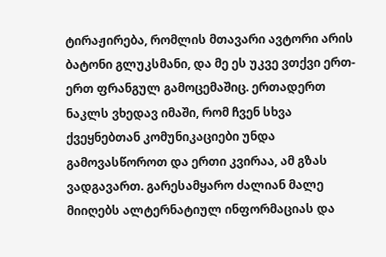ტირაჟირება, რომლის მთავარი ავტორი არის ბატონი გლუკსმანი, და მე ეს უკვე ვთქვი ერთ-ერთ ფრანგულ გამოცემაშიც. ერთადერთ ნაკლს ვხედავ იმაში, რომ ჩვენ სხვა ქვეყნებთან კომუნიკაციები უნდა გამოვასწოროთ და ერთი კვირაა, ამ გზას ვადგავართ. გარესამყარო ძალიან მალე მიიღებს ალტერნატიულ ინფორმაციას და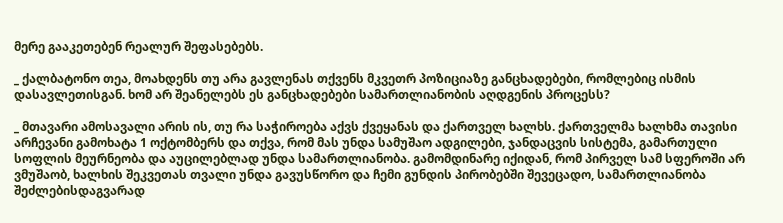მერე გააკეთებენ რეალურ შეფასებებს.

_ ქალბატონო თეა, მოახდენს თუ არა გავლენას თქვენს მკვეთრ პოზიციაზე განცხადებები, რომლებიც ისმის დასავლეთისგან. ხომ არ შეანელებს ეს განცხადებები სამართლიანობის აღდგენის პროცესს?

_ მთავარი ამოსავალი არის ის, თუ რა საჭიროება აქვს ქვეყანას და ქართველ ხალხს. ქართველმა ხალხმა თავისი არჩევანი გამოხატა 1 ოქტომბერს და თქვა, რომ მას უნდა სამუშაო ადგილები, ჯანდაცვის სისტემა, გამართული სოფლის მეურნეობა და აუცილებლად უნდა სამართლიანობა. გამომდინარე იქიდან, რომ პირველ სამ სფეროში არ ვმუშაობ, ხალხის შეკვეთას თვალი უნდა გავუსწორო და ჩემი გუნდის პირობებში შევეცადო, სამართლიანობა შეძლებისდაგვარად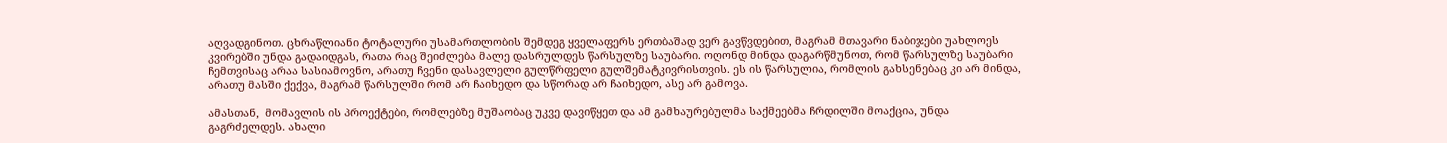აღვადგინოთ. ცხრაწლიანი ტოტალური უსამართლობის შემდეგ ყველაფერს ერთბაშად ვერ გავწვდებით, მაგრამ მთავარი ნაბიჯები უახლოეს კვირებში უნდა გადაიდგას, რათა რაც შეიძლება მალე დასრულდეს წარსულზე საუბარი. ოღონდ მინდა დაგარწმუნოთ, რომ წარსულზე საუბარი ჩემთვისაც არაა სასიამოვნო, არათუ ჩვენი დასავლელი გულწრფელი გულშემატკივრისთვის. ეს ის წარსულია, რომლის გახსენებაც კი არ მინდა, არათუ მასში ქექვა, მაგრამ წარსულში რომ არ ჩაიხედო და სწორად არ ჩაიხედო, ასე არ გამოვა.

ამასთან,  მომავლის ის პროექტები, რომლებზე მუშაობაც უკვე დავიწყეთ და ამ გამხაურებულმა საქმეებმა ჩრდილში მოაქცია, უნდა გაგრძელდეს. ახალი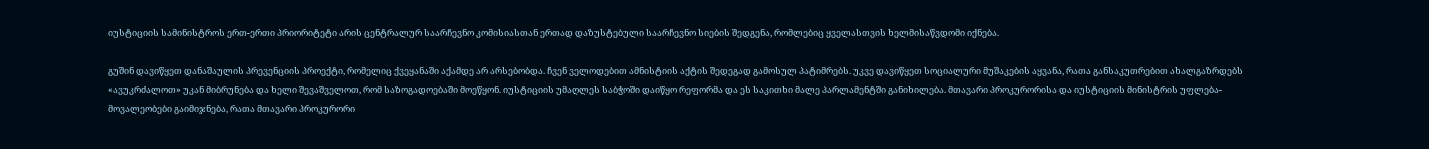იუსტიციის სამინისტროს ერთ-ერთი პრიორიტეტი არის ცენტრალურ საარჩევნო კომისიასთან ერთად დაზუსტებული საარჩევნო სიების შედგენა, რომლებიც ყველასთვის ხელმისაწვდომი იქნება.

გუშინ დავიწყეთ დანაშაულის პრევენციის პროექტი, რომელიც ქვეყანაში აქამდე არ არსებობდა. ჩვენ ველოდებით ამნისტიის აქტის შედეგად გამოსულ პატიმრებს. უკვე დავიწყეთ სოციალური მუშაკების აყვანა, რათა განსაკუთრებით ახალგაზრდებს «ავუკრძალოთ» უკან მიბრუნება და ხელი შევაშველოთ, რომ საზოგადოებაში მოეწყონ. იუსტიციის უმაღლეს საბჭოში დაიწყო რეფორმა და ეს საკითხი მალე პარლამენტში განიხილება. მთავარი პროკურორისა და იუსტიციის მინისტრის უფლება-მოვალეობები გაიმიჯნება, რათა მთავარი პროკურორი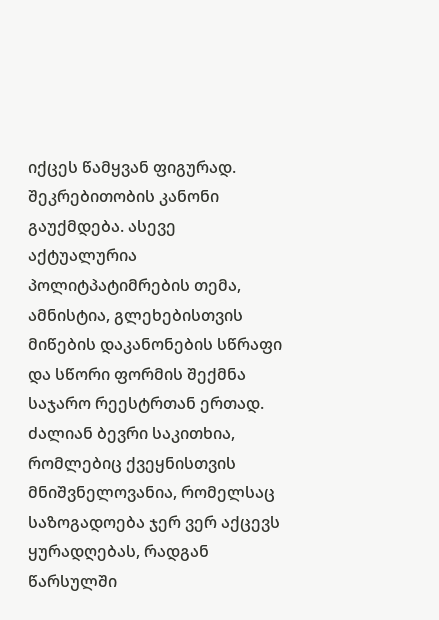იქცეს წამყვან ფიგურად. შეკრებითობის კანონი გაუქმდება. ასევე აქტუალურია პოლიტპატიმრების თემა, ამნისტია, გლეხებისთვის მიწების დაკანონების სწრაფი და სწორი ფორმის შექმნა საჯარო რეესტრთან ერთად. ძალიან ბევრი საკითხია, რომლებიც ქვეყნისთვის მნიშვნელოვანია, რომელსაც საზოგადოება ჯერ ვერ აქცევს ყურადღებას, რადგან წარსულში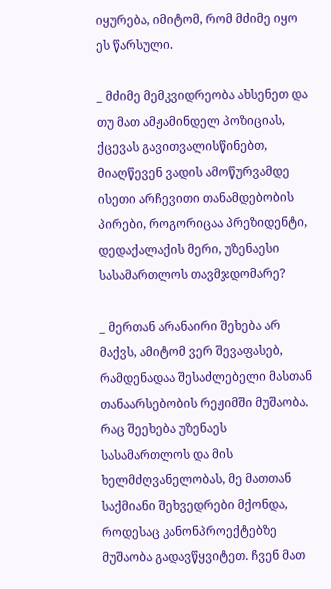იყურება, იმიტომ, რომ მძიმე იყო ეს წარსული.

_ მძიმე მემკვიდრეობა ახსენეთ და თუ მათ ამჟამინდელ პოზიციას, ქცევას გავითვალისწინებთ, მიაღწევენ ვადის ამოწურვამდე ისეთი არჩევითი თანამდებობის პირები, როგორიცაა პრეზიდენტი, დედაქალაქის მერი, უზენაესი სასამართლოს თავმჯდომარე?

_ მერთან არანაირი შეხება არ მაქვს, ამიტომ ვერ შევაფასებ, რამდენადაა შესაძლებელი მასთან თანაარსებობის რეჟიმში მუშაობა. რაც შეეხება უზენაეს სასამართლოს და მის ხელმძღვანელობას, მე მათთან საქმიანი შეხვედრები მქონდა, როდესაც კანონპროექტებზე მუშაობა გადავწყვიტეთ. ჩვენ მათ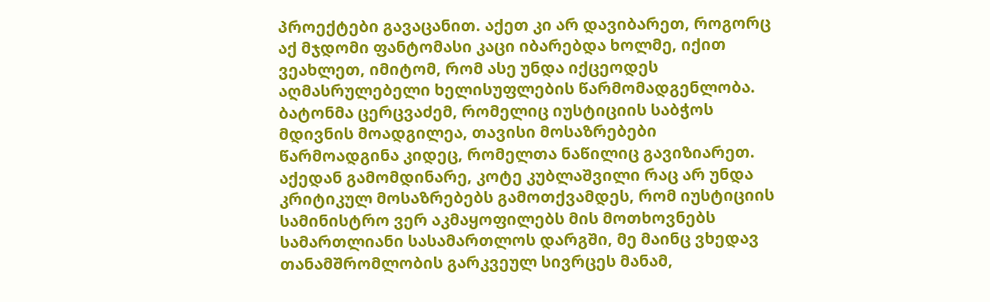პროექტები გავაცანით. აქეთ კი არ დავიბარეთ, როგორც აქ მჯდომი ფანტომასი კაცი იბარებდა ხოლმე, იქით ვეახლეთ, იმიტომ, რომ ასე უნდა იქცეოდეს აღმასრულებელი ხელისუფლების წარმომადგენლობა. ბატონმა ცერცვაძემ, რომელიც იუსტიციის საბჭოს მდივნის მოადგილეა, თავისი მოსაზრებები წარმოადგინა კიდეც, რომელთა ნაწილიც გავიზიარეთ. აქედან გამომდინარე, კოტე კუბლაშვილი რაც არ უნდა კრიტიკულ მოსაზრებებს გამოთქვამდეს, რომ იუსტიციის სამინისტრო ვერ აკმაყოფილებს მის მოთხოვნებს სამართლიანი სასამართლოს დარგში, მე მაინც ვხედავ თანამშრომლობის გარკვეულ სივრცეს მანამ,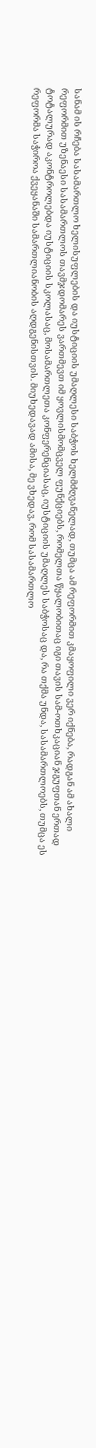სანამ ის რჩება სასამართლო ხელისუფლების და იუსტიციის უმაღლესი საბჭოს ხელმძღვანელად, თუმცა ამ რეფორმით კმაყოფილი ვერ იქნება, რადგან ამ ახალი რეფორმით უზენაესი სასამართლოს თავმჯდომარეს ვართმევთ იმ ყოვლისმომცველ ფუნქციებს, რომელთა წყალობითაც იგი თავის სამ-ოთხკაციან ჯგუფთან ერთად ტოტალურად აკონტროლებდა იუსტიციის სკოლასაც, მოსამართლეთა კონფერენციასაც, იუსტიციის უმაღლეს საბჭოსაც და, რა თქმა უნდა, სასამართლოებს, თუმცა ეს რეფორმა საჭიროა ქვეყანაში სამართლიანობის აღდგენისთვის. მიუხედავად ამისა, მე ვხედავ, რომ სასამართლო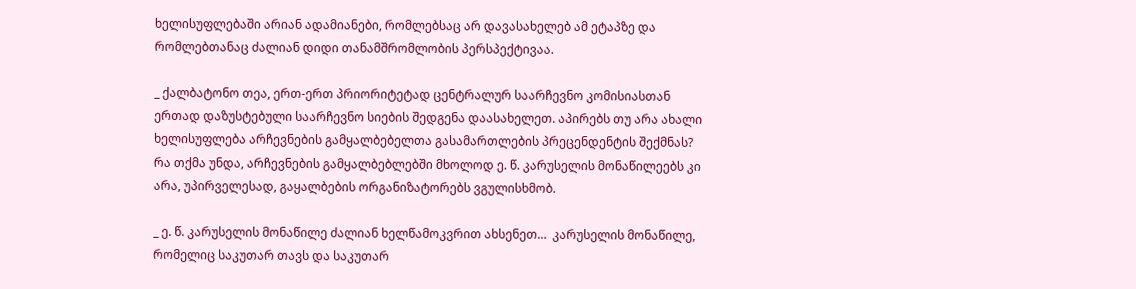ხელისუფლებაში არიან ადამიანები, რომლებსაც არ დავასახელებ ამ ეტაპზე და რომლებთანაც ძალიან დიდი თანამშრომლობის პერსპექტივაა.

_ ქალბატონო თეა, ერთ-ერთ პრიორიტეტად ცენტრალურ საარჩევნო კომისიასთან ერთად დაზუსტებული საარჩევნო სიების შედგენა დაასახელეთ. აპირებს თუ არა ახალი ხელისუფლება არჩევნების გამყალბებელთა გასამართლების პრეცენდენტის შექმნას? რა თქმა უნდა, არჩევნების გამყალბებლებში მხოლოდ ე. წ. კარუსელის მონაწილეებს კი არა, უპირველესად, გაყალბების ორგანიზატორებს ვგულისხმობ.

_ ე. წ. კარუსელის მონაწილე ძალიან ხელწამოკვრით ახსენეთ…  კარუსელის მონაწილე, რომელიც საკუთარ თავს და საკუთარ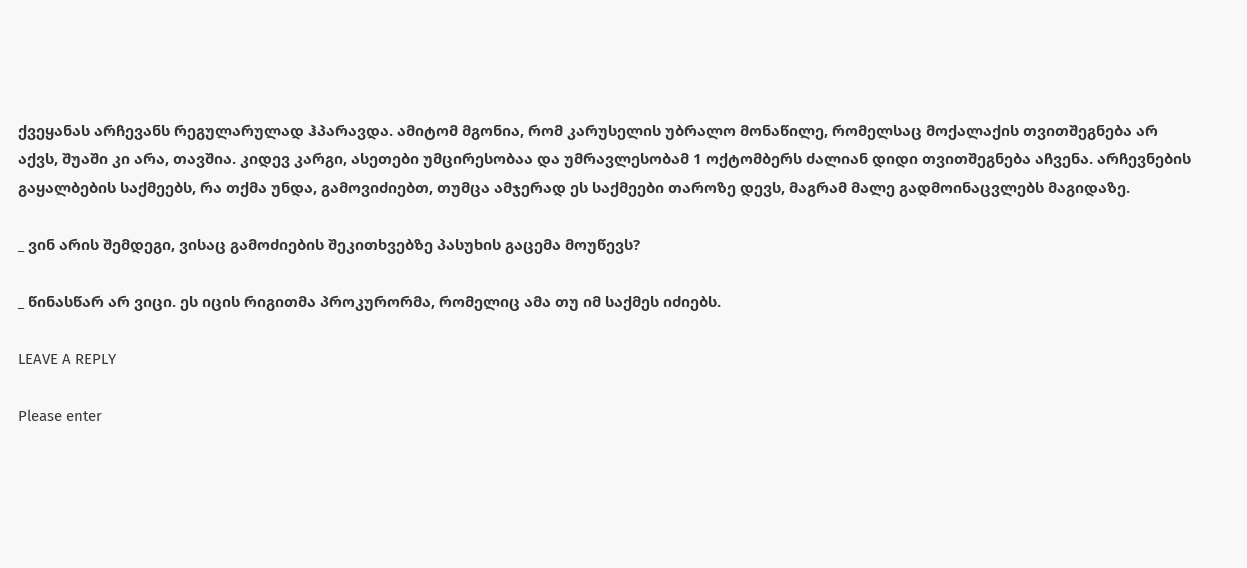ქვეყანას არჩევანს რეგულარულად ჰპარავდა. ამიტომ მგონია, რომ კარუსელის უბრალო მონაწილე, რომელსაც მოქალაქის თვითშეგნება არ აქვს, შუაში კი არა, თავშია. კიდევ კარგი, ასეთები უმცირესობაა და უმრავლესობამ 1 ოქტომბერს ძალიან დიდი თვითშეგნება აჩვენა. არჩევნების გაყალბების საქმეებს, რა თქმა უნდა, გამოვიძიებთ, თუმცა ამჯერად ეს საქმეები თაროზე დევს, მაგრამ მალე გადმოინაცვლებს მაგიდაზე.

_ ვინ არის შემდეგი, ვისაც გამოძიების შეკითხვებზე პასუხის გაცემა მოუწევს?

_ წინასწარ არ ვიცი. ეს იცის რიგითმა პროკურორმა, რომელიც ამა თუ იმ საქმეს იძიებს.

LEAVE A REPLY

Please enter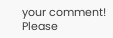your comment!
Please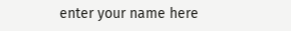enter your name here